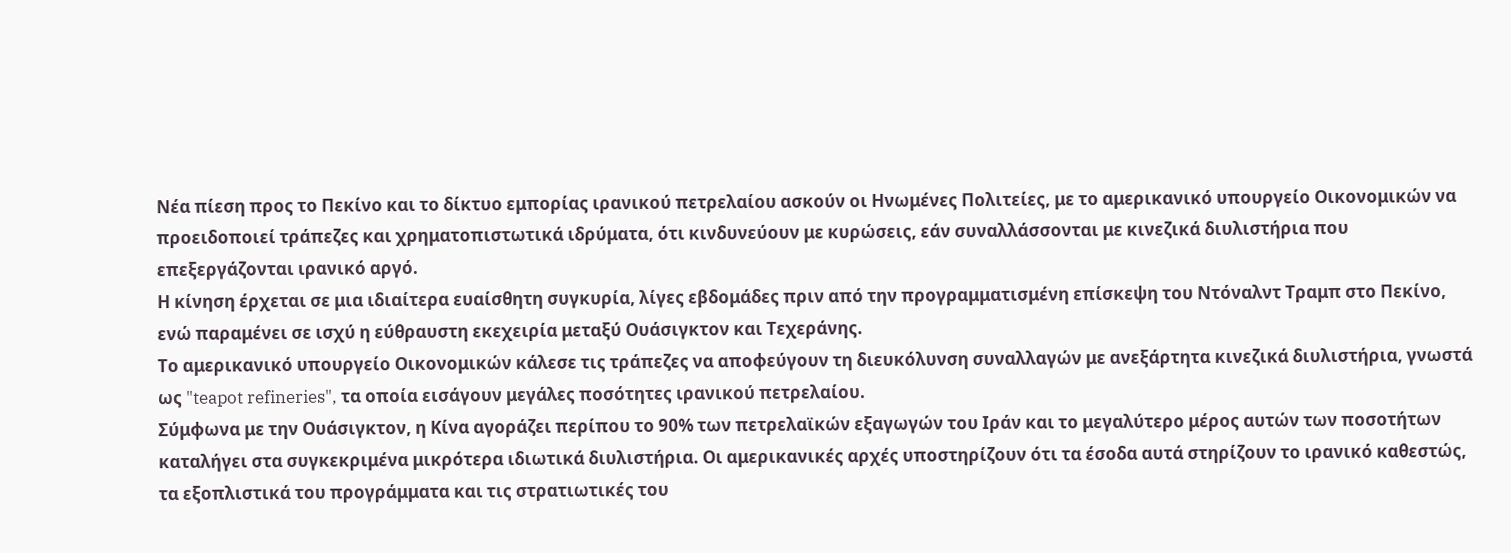Νέα πίεση προς το Πεκίνο και το δίκτυο εμπορίας ιρανικού πετρελαίου ασκούν οι Ηνωμένες Πολιτείες, με το αμερικανικό υπουργείο Οικονομικών να προειδοποιεί τράπεζες και χρηματοπιστωτικά ιδρύματα, ότι κινδυνεύουν με κυρώσεις, εάν συναλλάσσονται με κινεζικά διυλιστήρια που επεξεργάζονται ιρανικό αργό.
Η κίνηση έρχεται σε μια ιδιαίτερα ευαίσθητη συγκυρία, λίγες εβδομάδες πριν από την προγραμματισμένη επίσκεψη του Ντόναλντ Τραμπ στο Πεκίνο, ενώ παραμένει σε ισχύ η εύθραυστη εκεχειρία μεταξύ Ουάσιγκτον και Τεχεράνης.
Το αμερικανικό υπουργείο Οικονομικών κάλεσε τις τράπεζες να αποφεύγουν τη διευκόλυνση συναλλαγών με ανεξάρτητα κινεζικά διυλιστήρια, γνωστά ως "teapot refineries", τα οποία εισάγουν μεγάλες ποσότητες ιρανικού πετρελαίου.
Σύμφωνα με την Ουάσιγκτον, η Κίνα αγοράζει περίπου το 90% των πετρελαϊκών εξαγωγών του Ιράν και το μεγαλύτερο μέρος αυτών των ποσοτήτων καταλήγει στα συγκεκριμένα μικρότερα ιδιωτικά διυλιστήρια. Οι αμερικανικές αρχές υποστηρίζουν ότι τα έσοδα αυτά στηρίζουν το ιρανικό καθεστώς, τα εξοπλιστικά του προγράμματα και τις στρατιωτικές του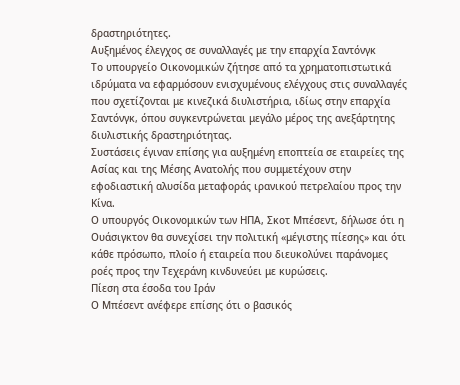δραστηριότητες.
Αυξημένος έλεγχος σε συναλλαγές με την επαρχία Σαντόνγκ
Το υπουργείο Οικονομικών ζήτησε από τα χρηματοπιστωτικά ιδρύματα να εφαρμόσουν ενισχυμένους ελέγχους στις συναλλαγές που σχετίζονται με κινεζικά διυλιστήρια, ιδίως στην επαρχία Σαντόνγκ, όπου συγκεντρώνεται μεγάλο μέρος της ανεξάρτητης διυλιστικής δραστηριότητας.
Συστάσεις έγιναν επίσης για αυξημένη εποπτεία σε εταιρείες της Ασίας και της Μέσης Ανατολής που συμμετέχουν στην εφοδιαστική αλυσίδα μεταφοράς ιρανικού πετρελαίου προς την Κίνα.
Ο υπουργός Οικονομικών των ΗΠΑ, Σκοτ Μπέσεντ, δήλωσε ότι η Ουάσιγκτον θα συνεχίσει την πολιτική «μέγιστης πίεσης» και ότι κάθε πρόσωπο, πλοίο ή εταιρεία που διευκολύνει παράνομες ροές προς την Τεχεράνη κινδυνεύει με κυρώσεις.
Πίεση στα έσοδα του Ιράν
Ο Μπέσεντ ανέφερε επίσης ότι ο βασικός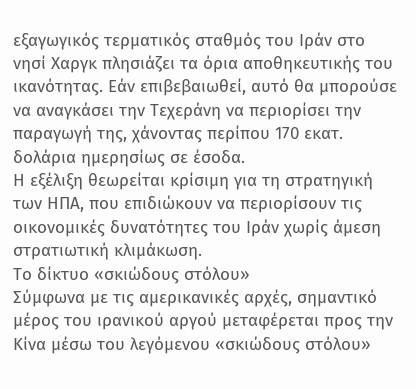εξαγωγικός τερματικός σταθμός του Ιράν στο νησί Χαργκ πλησιάζει τα όρια αποθηκευτικής του ικανότητας. Εάν επιβεβαιωθεί, αυτό θα μπορούσε να αναγκάσει την Τεχεράνη να περιορίσει την παραγωγή της, χάνοντας περίπου 170 εκατ. δολάρια ημερησίως σε έσοδα.
Η εξέλιξη θεωρείται κρίσιμη για τη στρατηγική των ΗΠΑ, που επιδιώκουν να περιορίσουν τις οικονομικές δυνατότητες του Ιράν χωρίς άμεση στρατιωτική κλιμάκωση.
Το δίκτυο «σκιώδους στόλου»
Σύμφωνα με τις αμερικανικές αρχές, σημαντικό μέρος του ιρανικού αργού μεταφέρεται προς την Κίνα μέσω του λεγόμενου «σκιώδους στόλου»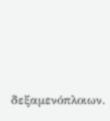δεξαμενόπλοιων.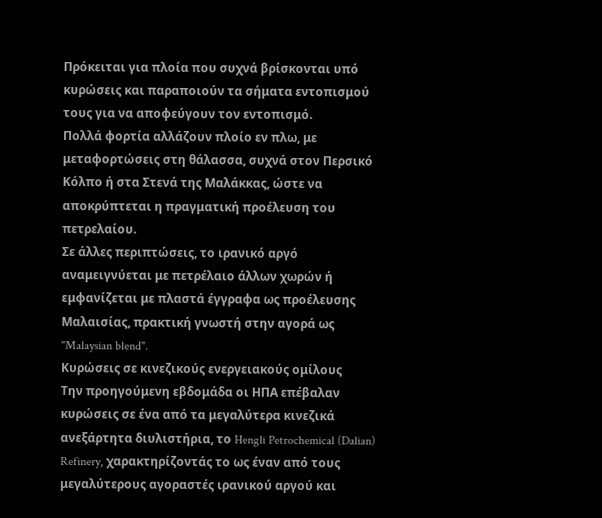Πρόκειται για πλοία που συχνά βρίσκονται υπό κυρώσεις και παραποιούν τα σήματα εντοπισμού τους για να αποφεύγουν τον εντοπισμό.
Πολλά φορτία αλλάζουν πλοίο εν πλω, με μεταφορτώσεις στη θάλασσα, συχνά στον Περσικό Κόλπο ή στα Στενά της Μαλάκκας, ώστε να αποκρύπτεται η πραγματική προέλευση του πετρελαίου.
Σε άλλες περιπτώσεις, το ιρανικό αργό αναμειγνύεται με πετρέλαιο άλλων χωρών ή εμφανίζεται με πλαστά έγγραφα ως προέλευσης Μαλαισίας, πρακτική γνωστή στην αγορά ως "Malaysian blend".
Κυρώσεις σε κινεζικούς ενεργειακούς ομίλους
Την προηγούμενη εβδομάδα οι ΗΠΑ επέβαλαν κυρώσεις σε ένα από τα μεγαλύτερα κινεζικά ανεξάρτητα διυλιστήρια, το Hengli Petrochemical (Dalian) Refinery, χαρακτηρίζοντάς το ως έναν από τους μεγαλύτερους αγοραστές ιρανικού αργού και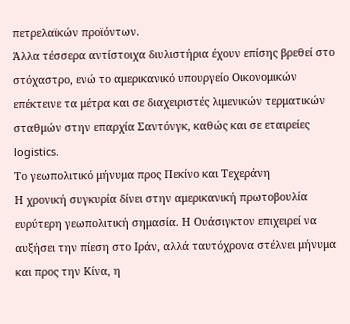πετρελαϊκών προϊόντων.
Άλλα τέσσερα αντίστοιχα διυλιστήρια έχουν επίσης βρεθεί στο στόχαστρο, ενώ το αμερικανικό υπουργείο Οικονομικών επέκτεινε τα μέτρα και σε διαχειριστές λιμενικών τερματικών σταθμών στην επαρχία Σαντόνγκ, καθώς και σε εταιρείες logistics.
Το γεωπολιτικό μήνυμα προς Πεκίνο και Τεχεράνη
Η χρονική συγκυρία δίνει στην αμερικανική πρωτοβουλία ευρύτερη γεωπολιτική σημασία. Η Ουάσιγκτον επιχειρεί να αυξήσει την πίεση στο Ιράν, αλλά ταυτόχρονα στέλνει μήνυμα και προς την Κίνα, η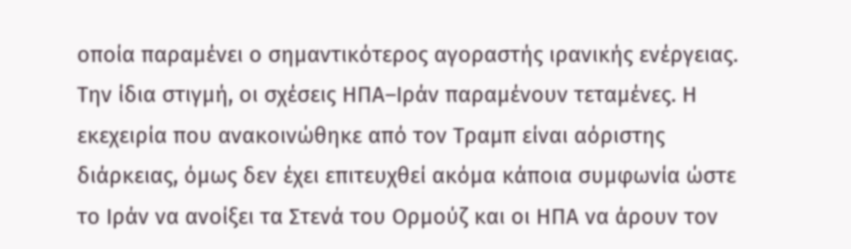οποία παραμένει ο σημαντικότερος αγοραστής ιρανικής ενέργειας.
Την ίδια στιγμή, οι σχέσεις ΗΠΑ–Ιράν παραμένουν τεταμένες. Η εκεχειρία που ανακοινώθηκε από τον Τραμπ είναι αόριστης διάρκειας, όμως δεν έχει επιτευχθεί ακόμα κάποια συμφωνία ώστε το Ιράν να ανοίξει τα Στενά του Ορμούζ και οι ΗΠΑ να άρουν τον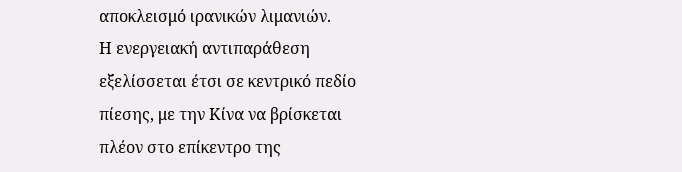αποκλεισμό ιρανικών λιμανιών.
Η ενεργειακή αντιπαράθεση εξελίσσεται έτσι σε κεντρικό πεδίο πίεσης, με την Κίνα να βρίσκεται πλέον στο επίκεντρο της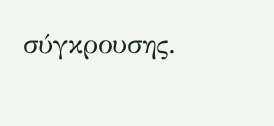σύγκρουσης.